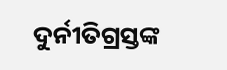ଦୁର୍ନୀତିଗ୍ରସ୍ତଙ୍କ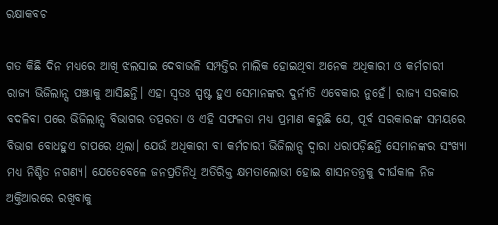ରକ୍ଷାକବଚ

ଗତ କିଛି ଦିନ ମଧ୍ୟରେ ଆଖି ଝଲସାଇ ଦେବାଭଳି ସମ୍ପତ୍ତିର ମାଲିକ ହୋଇଥିବା ଅନେକ ଅଧିକାରୀ ଓ କର୍ମଚାରୀ ରାଜ୍ୟ ଭିଜିଲାନ୍ସ ପଞ୍ଝାକୁ ଆସିଛନ୍ତି। ଏହା ସ୍ବତଃ ସ୍ପଷ୍ଟ ହୁଏ ସେମାନଙ୍କର ଦୁର୍ନୀତି ଏବେକାର ନୁହେଁ। ରାଜ୍ୟ ସରକାର ବଦଳିବା ପରେ ଭିଜିଲାନ୍ସ ବିଭାଗର ତତ୍ପରତା ଓ ଏହି ସଫଳତା ମଧ୍ୟ ପ୍ରମାଣ କରୁଛି ଯେ, ପୂର୍ବ ସରକାରଙ୍କ ସମୟରେ ବିଭାଗ ବୋଧହୁଏ ଚାପରେ ଥିଲା। ଯେଉଁ ଅଧିକାରୀ ବା କର୍ମଚାରୀ ଭିଜିଲାନ୍ସ ଦ୍ବାରା ଧରାପଡ଼ିଛନ୍ତି ସେମାନଙ୍କର ସଂଖ୍ୟା ମଧ୍ୟ ନିଶ୍ଚିତ ନଗଣ୍ୟ। ଯେତେବେଳେ ଜନପ୍ରତିନିଧି ଅତିରିକ୍ତ କ୍ଷମତାଲୋଭୀ ହୋଇ ଶାସନତନ୍ତ୍ରକୁ ଦୀର୍ଘକାଳ ନିଜ ଅକ୍ତିଆରରେ ରଖିବାକୁ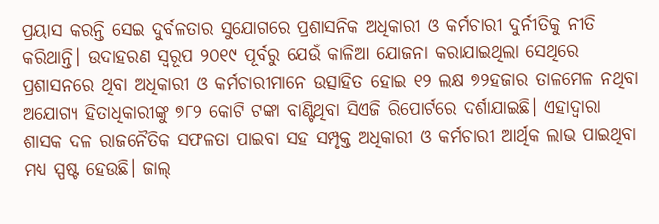ପ୍ରୟାସ କରନ୍ତି ସେଇ ଦୁର୍ବଳତାର ସୁଯୋଗରେ ପ୍ରଶାସନିକ ଅଧିକାରୀ ଓ କର୍ମଚାରୀ ଦୁର୍ନୀତିକୁ ନୀତି କରିଥାନ୍ତି। ଉଦାହରଣ ସ୍ବରୂପ ୨୦୧୯ ପୂର୍ବରୁ ଯେଉଁ କାଳିଆ ଯୋଜନା କରାଯାଇଥିଲା ସେଥିରେ ପ୍ରଶାସନରେ ଥିବା ଅଧିକାରୀ ଓ କର୍ମଚାରୀମାନେ ଉତ୍ସାହିତ ହୋଇ ୧୨ ଲକ୍ଷ ୭୨ହଜାର ତାଳମେଳ ନଥିବା ଅଯୋଗ୍ୟ ହିତାଧିକାରୀଙ୍କୁ ୭୮୨ କୋଟି ଟଙ୍କା ବାଣ୍ଟିଥିବା ସିଏଜି ରିପୋର୍ଟରେ ଦର୍ଶାଯାଇଛି। ଏହାଦ୍ବାରା ଶାସକ ଦଳ ରାଜନୈତିକ ସଫଳତା ପାଇବା ସହ ସମ୍ପୃକ୍ତ ଅଧିକାରୀ ଓ କର୍ମଚାରୀ ଆର୍ଥିକ ଲାଭ ପାଇଥିବା ମଧ୍ୟ ସ୍ପଷ୍ଟ ହେଉଛି। ଜାଲ୍‌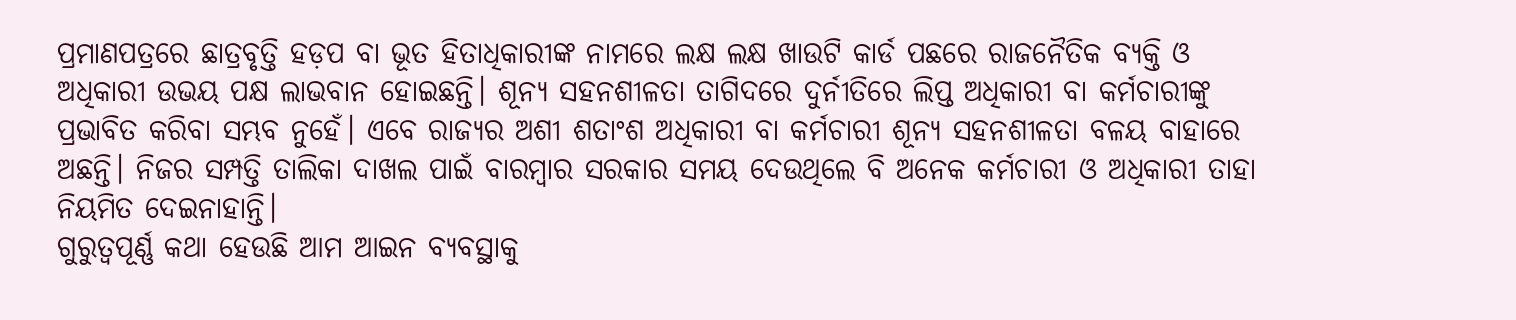ପ୍ରମାଣପତ୍ରରେ ଛାତ୍ରବୃତ୍ତି ହଡ଼ପ ବା ଭୂତ ହିତାଧିକାରୀଙ୍କ ନାମରେ ଲକ୍ଷ ଲକ୍ଷ ଖାଉଟି କାର୍ଡ ପଛରେ ରାଜନୈତିକ ବ୍ୟକ୍ତି ଓ ଅଧିକାରୀ ଉଭୟ ପକ୍ଷ ଲାଭବାନ ହୋଇଛନ୍ତି। ଶୂନ୍ୟ ସହନଶୀଳତା ତାଗିଦରେ ଦୁର୍ନୀତିରେ ଲିପ୍ତ ଅଧିକାରୀ ବା କର୍ମଚାରୀଙ୍କୁ ପ୍ରଭାବିତ କରିବା ସମ୍ଭବ ନୁହେଁ। ଏବେ ରାଜ୍ୟର ଅଶୀ ଶତାଂଶ ଅଧିକାରୀ ବା କର୍ମଚାରୀ ଶୂନ୍ୟ ସହନଶୀଳତା ବଳୟ ବାହାରେ ଅଛନ୍ତି। ନିଜର ସମ୍ପତ୍ତି ତାଲିକା ଦାଖଲ ପାଇଁ ବାରମ୍ବାର ସରକାର ସମୟ ଦେଉଥିଲେ ବି ଅନେକ କର୍ମଚାରୀ ଓ ଅଧିକାରୀ ତାହା ନିୟମିତ ଦେଇନାହାନ୍ତି।
ଗୁରୁତ୍ୱପୂର୍ଣ୍ଣ କଥା ହେଉଛି ଆମ ଆଇନ ବ୍ୟବସ୍ଥାକୁ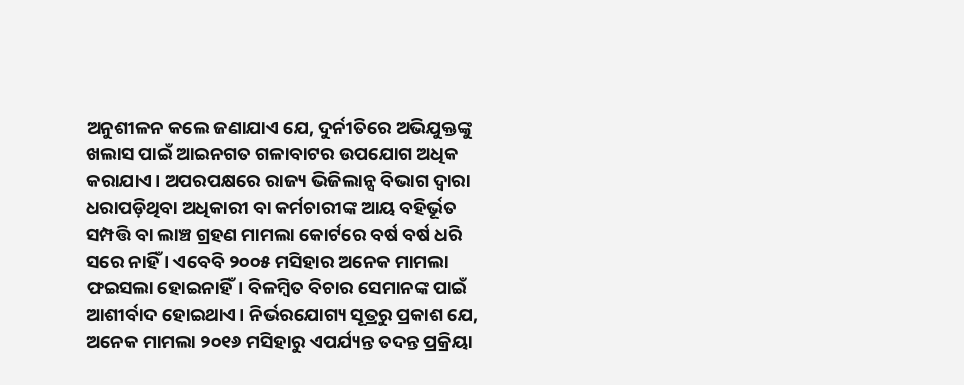ଅନୁଶୀଳନ କଲେ ଜଣାଯାଏ ଯେ, ଦୁର୍ନୀତିରେ ଅଭିଯୁକ୍ତଙ୍କୁ ଖଲାସ ପାଇଁ ଆଇନଗତ ଗଳାବାଟର ଉପଯୋଗ ଅଧିକ କରାଯାଏ। ଅପରପକ୍ଷରେ ରାଜ୍ୟ ଭିଜିଲାନ୍ସ ବିଭାଗ ଦ୍ବାରା ଧରାପଡ଼ିଥିବା ଅଧିକାରୀ ବା କର୍ମଚାରୀଙ୍କ ଆୟ ବହିର୍ଭୂତ ସମ୍ପତ୍ତି ବା ଲାଞ୍ଚ ଗ୍ରହଣ ମାମଲା କୋର୍ଟରେ ବର୍ଷ ବର୍ଷ ଧରି ସରେ ନାହିଁ । ଏବେବି ୨୦୦୫ ମସିହାର ଅନେକ ମାମଲା ଫଇସଲା ହୋଇନାହିଁ। ବିଳମ୍ବିତ ବିଚାର ସେମାନଙ୍କ ପାଇଁ ଆଶୀର୍ବାଦ ହୋଇଥାଏ। ନିର୍ଭରଯୋଗ୍ୟ ସୂତ୍ରରୁ ପ୍ରକାଶ ଯେ, ଅନେକ ମାମଲା ୨୦୧୬ ମସିହାରୁ ଏପର୍ଯ୍ୟନ୍ତ ତଦନ୍ତ ପ୍ରକ୍ରିୟା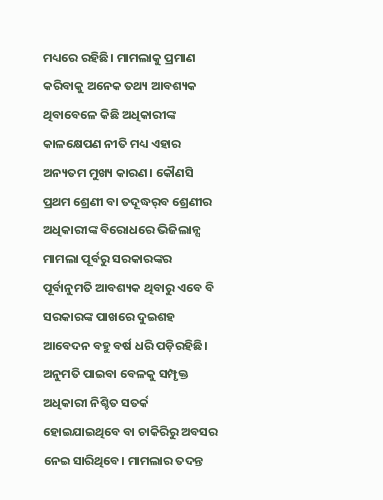ମଧ୍ୟରେ ରହିଛି। ମାମଲାକୁ ପ୍ରମାଣ କରିବାକୁ ଅନେକ ତଥ୍ୟ ଆବଶ୍ୟକ ଥିବାବେଳେ କିଛି ଅଧିକାରୀଙ୍କ କାଳକ୍ଷେପଣ ନୀତି ମଧ୍ୟ ଏହାର ଅନ୍ୟତମ ମୁଖ୍ୟ କାରଣ। କୌଣସି ପ୍ରଥମ ଶ୍ରେଣୀ ବା ତଦୂଦ୍ଧର୍‌ବ ଶ୍ରେଣୀର ଅଧିକାରୀଙ୍କ ବିରୋଧରେ ଭିଜିଲାନ୍ସ ମାମଲା ପୂର୍ବରୁ ସରକାରଙ୍କର ପୂର୍ବାନୁମତି ଆବଶ୍ୟକ ଥିବାରୁ ଏବେ ବି ସରକାରଙ୍କ ପାଖରେ ଦୁଇଶହ ଆବେଦନ ବହୁ ବର୍ଷ ଧରି ପଡ଼ିରହିଛି। ଅନୁମତି ପାଇବା ବେଳକୁ ସମ୍ପୃକ୍ତ ଅଧିକାରୀ ନିଶ୍ଚିତ ସତର୍କ ହୋଇଯାଇଥିବେ ବା ଚାକିରିରୁ ଅବସର ନେଇ ସାରିଥିବେ। ମାମଲାର ତଦନ୍ତ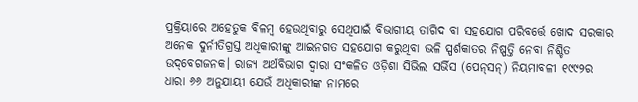ପ୍ରକ୍ରିୟାରେ ଅହେତୁକ ବିଳମ୍ବ ହେଉଥିବାରୁ ସେଥିପାଇଁ ବିଭାଗୀୟ ତାଗିଦ ବା ସହଯୋଗ ପରିବର୍ତ୍ତେ ଖୋଦ ସରକାର ଅନେକ ଦୁର୍ନୀତିଗ୍ରସ୍ତ ଅଧିକାରୀଙ୍କୁ ଆଇନଗତ ସହଯୋଗ କରୁଥିବା ଭଳି ସ୍ପର୍ଶକାତର ନିଷ୍ପତ୍ତି ନେବା ନିଶ୍ଚିତ ଉଦ୍‌ବେଗଜନକ। ରାଜ୍ୟ ଅର୍ଥବିଭାଗ ଦ୍ବାରା ସଂକଳିତ ଓଡ଼ିଶା ସିଭିଲ ସର୍ଭିସ (ପେନ୍‌ସନ୍‌) ନିୟମାବଳୀ ୧୯୯୨ର ଧାରା ୬୬ ଅନୁଯାୟୀ ଯେଉଁ ଅଧିକାରୀଙ୍କ ନାମରେ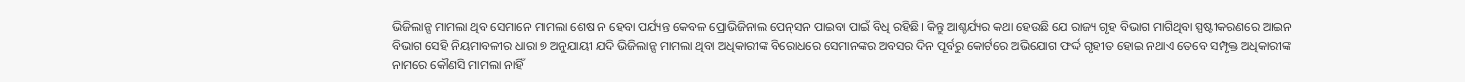ଭିଜିଲାନ୍ସ ମାମଲା ଥିବ ସେମାନେ ମାମଲା ଶେଷ ନ ହେବା ପର୍ଯ୍ୟନ୍ତ କେବଳ ପ୍ରୋଭିଜିନାଲ ପେନ୍‌ସନ ପାଇବା ପାଇଁ ବିଧି ରହିଛି। କିନ୍ତୁ ଆଶ୍ଚର୍ଯ୍ୟର କଥା ହେଉଛି ଯେ ରାଜ୍ୟ ଗୃହ ବିଭାଗ ମାଗିଥିବା ସ୍ପଷ୍ଟୀକରଣରେ ଆଇନ ବିଭାଗ ସେହି ନିୟମାବଳୀର ଧାରା ୭ ଅନୁଯାୟୀ ଯଦି ଭିଜିଲାନ୍ସ ମାମଲା ଥିବା ଅଧିକାରୀଙ୍କ ବିରୋଧରେ ସେମାନଙ୍କର ଅବସର ଦିନ ପୂର୍ବରୁ କୋର୍ଟରେ ଅଭିଯୋଗ ଫର୍ଦ୍ଦ ଗୃହୀତ ହୋଇ ନଥାଏ ତେବେ ସମ୍ପୃକ୍ତ ଅଧିକାରୀଙ୍କ ନାମରେ କୌଣସି ମାମଲା ନାହିଁ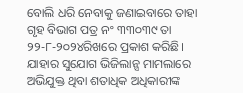ବୋଲି ଧରି ନେବାକୁ ଜଣାଇବାରେ ତାହା ଗୃହ ବିଭାଗ ପତ୍ର ନଂ ୩୩୦୩୯ ତା ୨୨-୮-୨୦୨୪ରିଖରେ ପ୍ରକାଶ କରିଛି। ଯାହାର ସୁଯୋଗ ଭିଜିଲାନ୍ସ ମାମଲାରେ ଅଭିଯୁକ୍ତ ଥିବା ଶତାଧିକ ଅଧିକାରୀଙ୍କ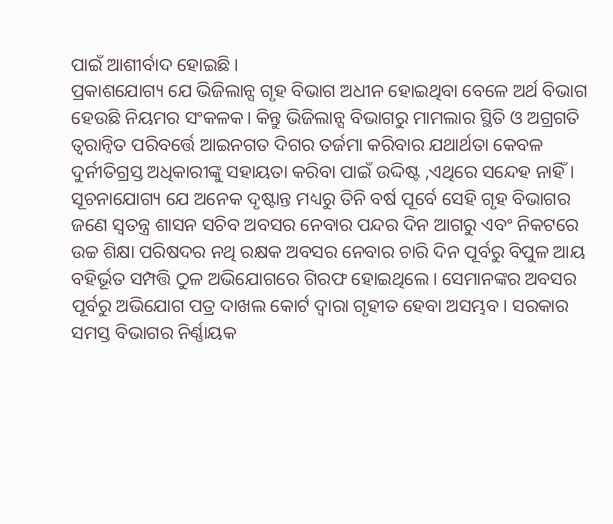ପାଇଁ ଆଶୀର୍ବାଦ ହୋଇଛି।
ପ୍ରକାଶଯୋଗ୍ୟ ଯେ ଭିଜିଲାନ୍ସ ଗୃହ ବିଭାଗ ଅଧୀନ ହୋଇଥିବା ବେଳେ ଅର୍ଥ ବିଭାଗ ହେଉଛି ନିୟମର ସଂକଳକ। କିନ୍ତୁ ଭିଜିଲାନ୍ସ ବିଭାଗରୁ ମାମଲାର ସ୍ଥିତି ଓ ଅଗ୍ରଗତି ତ୍ୱରାନ୍ବିତ ପରିବର୍ତ୍ତେ ଆଇନଗତ ଦିଗର ତର୍ଜମା କରିବାର ଯଥାର୍ଥତା କେବଳ ଦୁର୍ନୀତିଗ୍ରସ୍ତ ଅଧିକାରୀଙ୍କୁ ସହାୟତା କରିବା ପାଇଁ ଉଦ୍ଦିଷ୍ଟ ,ଏଥିରେ ସନ୍ଦେହ ନାହିଁ। ସୂଚନାଯୋଗ୍ୟ ଯେ ଅନେକ ଦୃଷ୍ଟାନ୍ତ ମଧ୍ୟରୁ ତିନି ବର୍ଷ ପୂର୍ବେ ସେହି ଗୃହ ବିଭାଗର ଜଣେ ସ୍ବତନ୍ତ୍ର ଶାସନ ସଚିବ ଅବସର ନେବାର ପନ୍ଦର ଦିନ ଆଗରୁ ଏବଂ ନିକଟରେ ଉଚ୍ଚ ଶିକ୍ଷା ପରିଷଦର ନଥି ରକ୍ଷକ ଅବସର ନେବାର ଚାରି ଦିନ ପୂର୍ବରୁ ବିପୁଳ ଆୟ ବହିର୍ଭୂତ ସମ୍ପତ୍ତି ଠୁଳ ଅଭିଯୋଗରେ ଗିରଫ ହୋଇଥିଲେ। ସେମାନଙ୍କର ଅବସର ପୂର୍ବରୁ ଅଭିଯୋଗ ପତ୍ର ଦାଖଲ କୋର୍ଟ ଦ୍ବାରା ଗୃହୀତ ହେବା ଅସମ୍ଭବ। ସରକାର ସମସ୍ତ ବିଭାଗର ନିର୍ଣ୍ଣାୟକ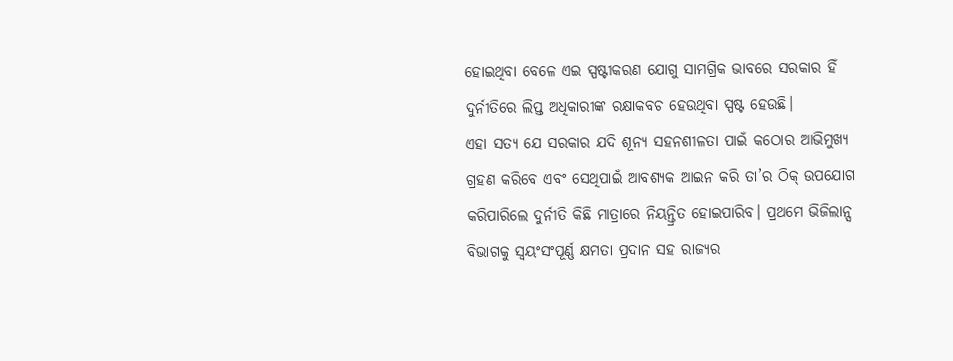ହୋଇଥିବା ବେଳେ ଏଇ ସ୍ପଷ୍ଟୀକରଣ ଯୋଗୁ ସାମଗ୍ରିକ ଭାବରେ ସରକାର ହିଁ ଦୁର୍ନୀତିରେ ଲିପ୍ତ ଅଧିକାରୀଙ୍କ ରକ୍ଷାକବଚ ହେଉଥିବା ସ୍ପଷ୍ଟ ହେଉଛି।
ଏହା ସତ୍ୟ ଯେ ସରକାର ଯଦି ଶୂନ୍ୟ ସହନଶୀଳତା ପାଇଁ କଠୋର ଆଭିମୁଖ୍ୟ ଗ୍ରହଣ କରିବେ ଏବଂ ସେଥିପାଇଁ ଆବଶ୍ୟକ ଆଇନ କରି ତା’ର ଠିକ୍‌ ଉପଯୋଗ କରିପାରିଲେ ଦୁର୍ନୀତି କିଛି ମାତ୍ରାରେ ନିୟନ୍ତ୍ରିତ ହୋଇପାରିବ। ପ୍ରଥମେ ଭିଜିଲାନ୍ସ ବିଭାଗକୁ ସ୍ବୟଂସଂପୂର୍ଣ୍ଣ କ୍ଷମତା ପ୍ରଦାନ ସହ ରାଜ୍ୟର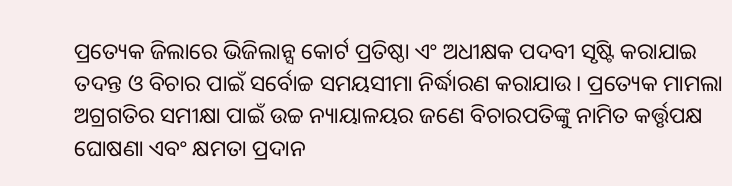ପ୍ରତ୍ୟେକ ଜିଲାରେ ଭିଜିଲାନ୍ସ କୋର୍ଟ ପ୍ରତିଷ୍ଠା ଏଂ ଅଧୀକ୍ଷକ ପଦବୀ ସୃଷ୍ଟି କରାଯାଇ ତଦନ୍ତ ଓ ବିଚାର ପାଇଁ ସର୍ବୋଚ୍ଚ ସମୟସୀମା ନିର୍ଦ୍ଧାରଣ କରାଯାଉ। ପ୍ରତ୍ୟେକ ମାମଲା ଅଗ୍ରଗତିର ସମୀକ୍ଷା ପାଇଁ ଉଚ୍ଚ ନ୍ୟାୟାଳୟର ଜଣେ ବିଚାରପତିଙ୍କୁ ନାମିତ କର୍ତ୍ତୃପକ୍ଷ ଘୋଷଣା ଏବଂ କ୍ଷମତା ପ୍ରଦାନ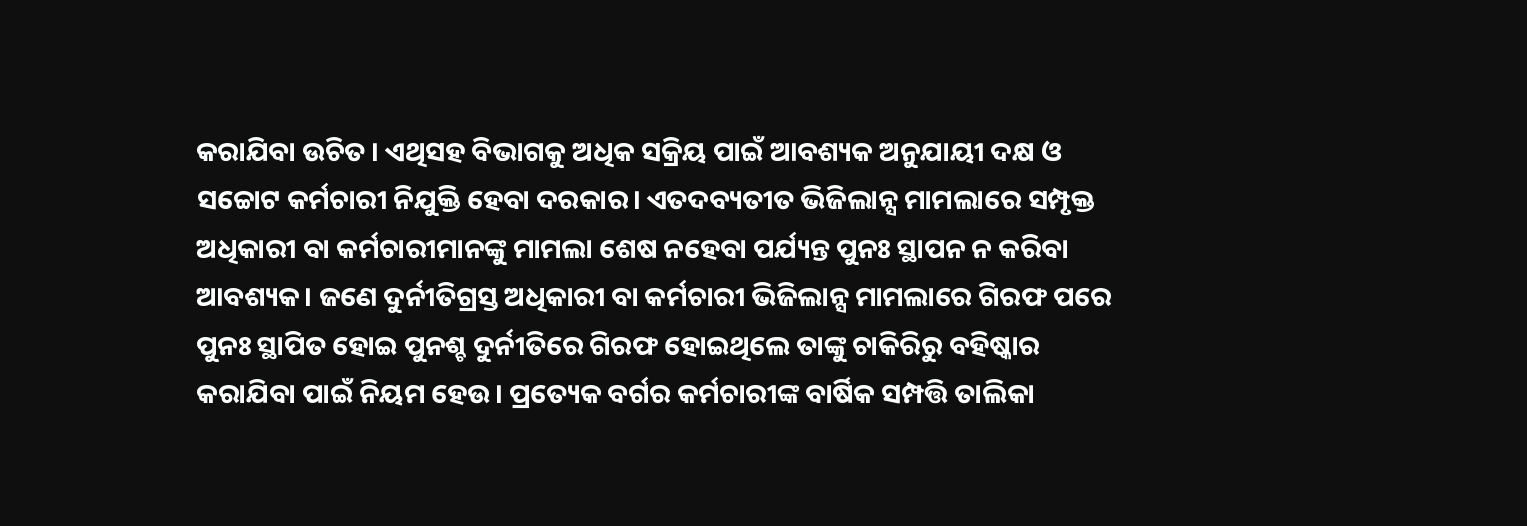କରାଯିବା ଉଚିତ । ଏଥିସହ ବିଭାଗକୁ ଅଧିକ ସକ୍ରିୟ ପାଇଁ ଆବଶ୍ୟକ ଅନୁଯାୟୀ ଦକ୍ଷ ଓ ସଚ୍ଚୋଟ କର୍ମଚାରୀ ନିଯୁକ୍ତି ହେବା ଦରକାର। ଏତଦବ୍ୟତୀତ ଭିଜିଲାନ୍ସ ମାମଲାରେ ସମ୍ପୃକ୍ତ ଅଧିକାରୀ ବା କର୍ମଚାରୀମାନଙ୍କୁ ମାମଲା ଶେଷ ନହେବା ପର୍ଯ୍ୟନ୍ତ ପୁନଃ ସ୍ଥାପନ ନ କରିବା ଆବଶ୍ୟକ। ଜଣେ ଦୁର୍ନୀତିଗ୍ରସ୍ତ ଅଧିକାରୀ ବା କର୍ମଚାରୀ ଭିଜିଲାନ୍ସ ମାମଲାରେ ଗିରଫ ପରେ ପୁନଃ ସ୍ଥାପିତ ହୋଇ ପୁନଶ୍ଚ ଦୁର୍ନୀତିରେ ଗିରଫ ହୋଇଥିଲେ ତାଙ୍କୁ ଚାକିରିରୁ ବହିଷ୍କାର କରାଯିବା ପାଇଁ ନିୟମ ହେଉ। ପ୍ରତ୍ୟେକ ବର୍ଗର କର୍ମଚାରୀଙ୍କ ବାର୍ଷିକ ସମ୍ପତ୍ତି ତାଲିକା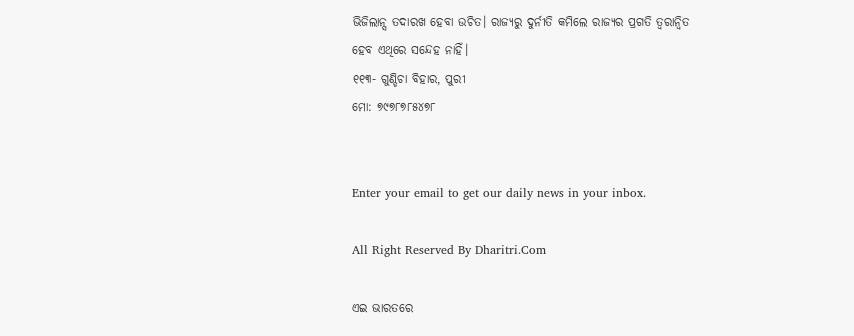ଭିଜିଲାନ୍ସ ତଦାରଖ ହେବା ଉଚିତ। ରାଜ୍ୟରୁ ଦୁର୍ନୀତି କମିଲେ ରାଜ୍ୟର ପ୍ରଗତି ତ୍ୱରାନ୍ବିତ ହେବ ଏଥିରେ ସନ୍ଦେହ ନାହିଁ।
୧୧୩- ଗୁଣ୍ଡିଚା ବିହାର, ପୁରୀ
ମୋ: ୭୯୭୮୭୮୫୪୭୮


Enter your email to get our daily news in your inbox.

All Right Reserved By Dharitri.Com

ଏଇ ଭାରତରେ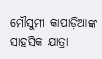ମୌସୁମୀ କାପାଡ଼ିଆଙ୍କ ସାହସିକ ଯାତ୍ରା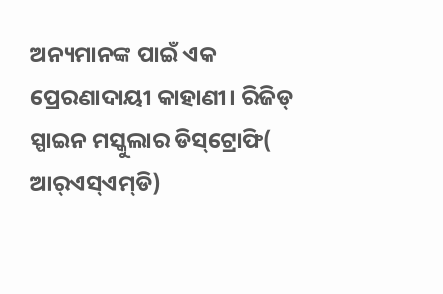ଅନ୍ୟମାନଙ୍କ ପାଇଁ ଏକ ପ୍ରେରଣାଦାୟୀ କାହାଣୀ। ରିଜିଡ୍‌ ସ୍ପାଇନ ମସ୍କୁଲାର ଡିସ୍‌ଟ୍ରୋଫି( ଆର୍‌ଏସ୍‌ଏମ୍‌ଡି)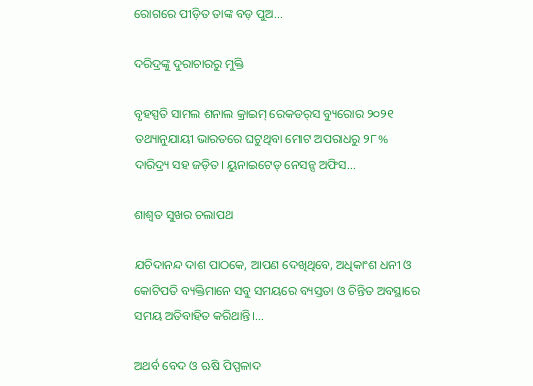ରୋଗରେ ପୀଡ଼ିତ ତାଙ୍କ ବଡ଼ ପୁଅ...

ଦରିଦ୍ରଙ୍କୁ ଦୁରାଚାରରୁ ମୁକ୍ତି

ବୃହସ୍ପତି ସାମଲ ଶନାଲ କ୍ରାଇମ୍‌ ରେକଡର୍‌ସ ବ୍ୟୁରୋର ୨୦୨୧ ତଥ୍ୟାନୁଯାୟୀ ଭାରତରେ ଘଟୁଥିବା ମୋଟ ଅପରାଧରୁ ୨୮% ଦାରିଦ୍ର୍ୟ ସହ ଜଡ଼ିତ। ୟୁନାଇଟେଡ୍‌ ନେସନ୍ସ ଅଫିସ...

ଶାଶ୍ୱତ ସୁଖର ଚଲାପଥ

ଯଚିଦାନନ୍ଦ ଦାଶ ପାଠକେ, ଆପଣ ଦେଖିଥିବେ, ଅଧିକାଂଶ ଧନୀ ଓ କୋଟିପତି ବ୍ୟକ୍ତିମାନେ ସବୁ ସମୟରେ ବ୍ୟସ୍ତତା ଓ ଚିନ୍ତିତ ଅବସ୍ଥାରେ ସମୟ ଅତିବାହିତ କରିଥାନ୍ତି।...

ଅଥର୍ବ ବେଦ ଓ ଋଷି ପିପ୍ପଳାଦ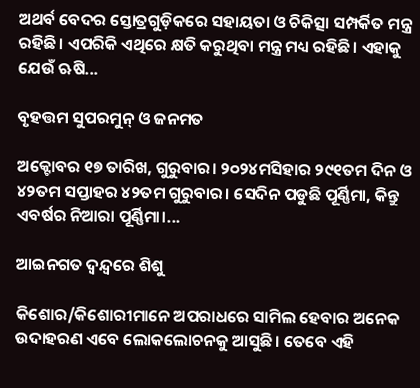ଅଥର୍ବ ବେଦର ସ୍ତୋତ୍ରଗୁଡ଼ିକରେ ସହାୟତା ଓ ଚିକିତ୍ସା ସମ୍ପର୍କିତ ମନ୍ତ୍ର ରହିଛି। ଏପରିକି ଏଥିରେ କ୍ଷତି କରୁଥିବା ମନ୍ତ୍ର ମଧ୍ୟ ରହିଛି। ଏହାକୁ ଯେଉଁ ଋଷି...

ବୃହତ୍ତମ ସୁପରମୁନ୍‌ ଓ ଜନମତ

ଅକ୍ଟୋବର ୧୭ ତାରିଖ, ଗୁରୁବାର। ୨୦୨୪ମସିହାର ୨୯୧ତମ ଦିନ ଓ ୪୨ତମ ସପ୍ତାହର ୪୨ତମ ଗୁରୁବାର। ସେଦିନ ପଡୁଛି ପୂର୍ଣ୍ଣିମା, କିନ୍ତୁ ଏବର୍ଷର ନିଆରା ପୂର୍ଣ୍ଣିମା।...

ଆଇନଗତ ଦ୍ୱନ୍ଦ୍ୱରେ ଶିଶୁ

କିଶୋର/କିଶୋରୀମାନେ ଅପରାଧରେ ସାମିଲ ହେବାର ଅନେକ ଉଦାହରଣ ଏବେ ଲୋକଲୋଚନକୁ ଆସୁଛି। ତେବେ ଏହି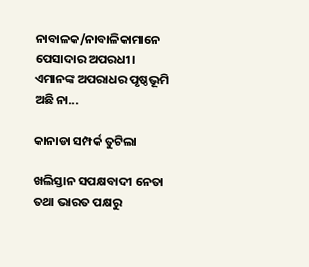ନାବାଳକ/ନାବାଳିକାମାନେ ପେସାଦାର ଅପରଧୀ। ଏମାନଙ୍କ ଅପରାଧର ପୃଷ୍ଠଭୂମି ଅଛି ନା...

କାନାଡା ସମ୍ପର୍କ ତୁଟିଲା

ଖଲିସ୍ତାନ ସପକ୍ଷବାଦୀ ନେତା ତଥା ଭାରତ ପକ୍ଷରୁ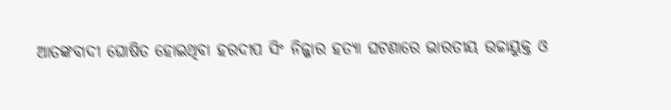ଆତଙ୍କବାଦୀ ଘୋଷିତ ହୋଇଥିବା ହରଦୀପ ସିଂ ନିଜ୍ଜାର ହତ୍ୟା ଘଟଣାରେ ଭାରତୀୟ ଉଚ୍ଚାୟୁକ୍ତ ଓ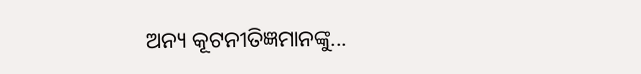ଅନ୍ୟ କୂଟନୀତିଜ୍ଞମାନଙ୍କୁ...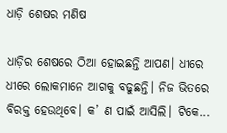ଧାଡ଼ି ଶେଷର ମଣିଷ

ଧାଡ଼ିର ଶେଷରେ ଠିଆ ହୋଇଛନ୍ତି ଆପଣ। ଧୀରେ ଧୀରେ ଲୋକମାନେ ଆଗକୁ ବଢୁଛନ୍ତି। ନିଜ ଭିତରେ ବିରକ୍ତ ହେଉଥିବେ। କ’ ଣ ପାଇଁ ଆସିଲି। ଟିକେ...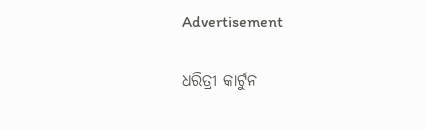Advertisement

ଧରିତ୍ରୀ କାର୍ଟୁନ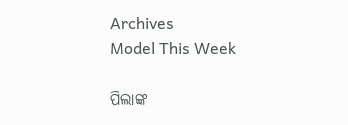Archives
Model This Week

ପିଲାଙ୍କ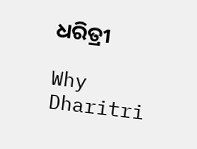ଧରିତ୍ରୀ

Why Dharitri